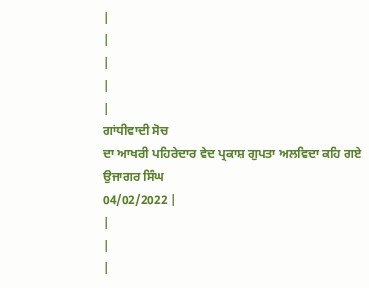|
|
|
|
|
ਗਾਂਧੀਵਾਦੀ ਸੋਚ
ਦਾ ਆਖਰੀ ਪਹਿਰੇਦਾਰ ਵੇਦ ਪ੍ਰਕਾਸ਼ ਗੁਪਤਾ ਅਲਵਿਦਾ ਕਹਿ ਗਏ
ਉਜਾਗਰ ਸਿੰਘ
04/02/2022 |
|
|
|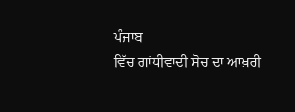ਪੰਜਾਬ
ਵਿੱਚ ਗਾਂਧੀਵਾਦੀ ਸੋਚ ਦਾ ਆਖ਼ਰੀ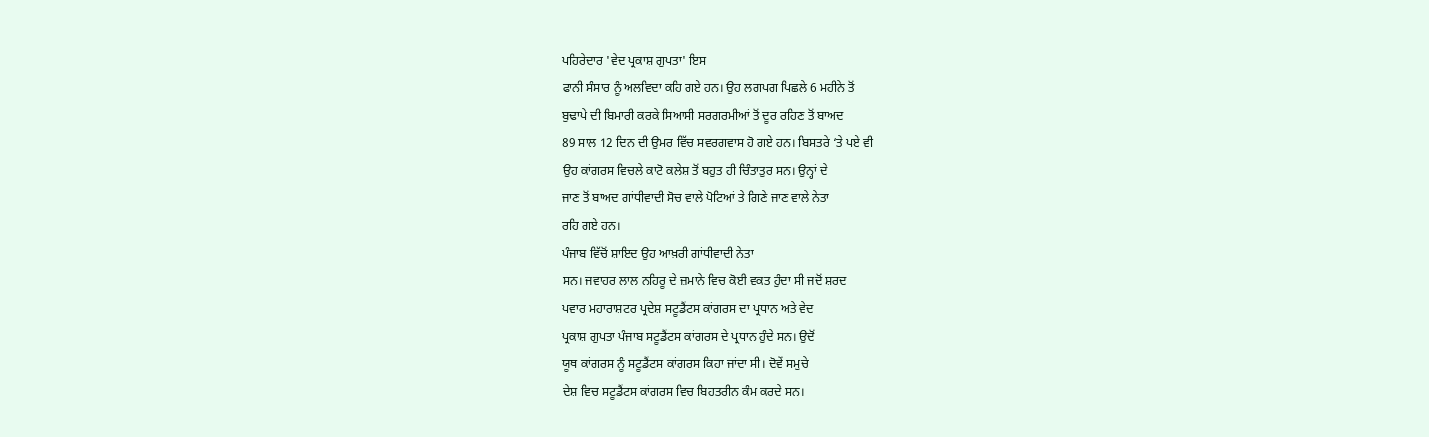ਪਹਿਰੇਦਾਰ 'ਵੇਦ ਪ੍ਰਕਾਸ਼ ਗੁਪਤਾ' ਇਸ
ਫਾਨੀ ਸੰਸਾਰ ਨੂੰ ਅਲਵਿਦਾ ਕਹਿ ਗਏ ਹਨ। ਉਹ ਲਗਪਗ ਪਿਛਲੇ 6 ਮਹੀਨੇ ਤੋਂ
ਬੁਢਾਪੇ ਦੀ ਬਿਮਾਰੀ ਕਰਕੇ ਸਿਆਸੀ ਸਰਗਰਮੀਆਂ ਤੋਂ ਦੂਰ ਰਹਿਣ ਤੋਂ ਬਾਅਦ
89 ਸਾਲ 12 ਦਿਨ ਦੀ ਉਮਰ ਵਿੱਚ ਸਵਰਗਵਾਸ ਹੋ ਗਏ ਹਨ। ਬਿਸਤਰੇ ‘ਤੇ ਪਏ ਵੀ
ਉਹ ਕਾਂਗਰਸ ਵਿਚਲੇ ਕਾਟੋ ਕਲੇਸ਼ ਤੋਂ ਬਹੁਤ ਹੀ ਚਿੰਤਾਤੁਰ ਸਨ। ਉਨ੍ਹਾਂ ਦੇ
ਜਾਣ ਤੋਂ ਬਾਅਦ ਗਾਂਧੀਵਾਦੀ ਸੋਚ ਵਾਲੇ ਪੋਟਿਆਂ ਤੇ ਗਿਣੇ ਜਾਣ ਵਾਲੇ ਨੇਤਾ
ਰਹਿ ਗਏ ਹਨ।
ਪੰਜਾਬ ਵਿੱਚੋਂ ਸ਼ਾਇਦ ਉਹ ਆਖ਼ਰੀ ਗਾਂਧੀਵਾਦੀ ਨੇਤਾ
ਸਨ। ਜਵਾਹਰ ਲਾਲ ਨਹਿਰੂ ਦੇ ਜ਼ਮਾਨੇ ਵਿਚ ਕੋਈ ਵਕਤ ਹੁੰਦਾ ਸੀ ਜਦੋਂ ਸ਼ਰਦ
ਪਵਾਰ ਮਹਾਰਾਸ਼ਟਰ ਪ੍ਰਦੇਸ਼ ਸਟੂਡੈਂਟਸ ਕਾਂਗਰਸ ਦਾ ਪ੍ਰਧਾਨ ਅਤੇ ਵੇਦ
ਪ੍ਰਕਾਸ਼ ਗੁਪਤਾ ਪੰਜਾਬ ਸਟੂਡੈਂਟਸ ਕਾਂਗਰਸ ਦੇ ਪ੍ਰਧਾਨ ਹੁੰਦੇ ਸਨ। ਉਦੋਂ
ਯੂਥ ਕਾਂਗਰਸ ਨੂੰ ਸਟੂਡੈਂਟਸ ਕਾਂਗਰਸ ਕਿਹਾ ਜਾਂਦਾ ਸੀ। ਦੋਵੇਂ ਸਮੁਚੇ
ਦੇਸ਼ ਵਿਚ ਸਟੂਡੈਂਟਸ ਕਾਂਗਰਸ ਵਿਚ ਬਿਹਤਰੀਨ ਕੰਮ ਕਰਦੇ ਸਨ।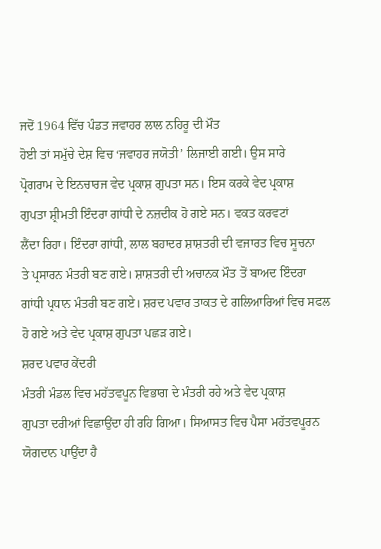ਜਦੋਂ 1964 ਵਿੱਚ ਪੰਡਤ ਜਵਾਹਰ ਲਾਲ ਨਹਿਰੂ ਦੀ ਮੌਤ
ਹੋਈ ਤਾਂ ਸਮੁੱਚੇ ਦੇਸ਼ ਵਿਚ ‘ਜਵਾਹਰ ਜਯੋਤੀ’ ਲਿਜਾਈ ਗਈ। ਉਸ ਸਾਰੇ
ਪ੍ਰੋਗਰਾਮ ਦੇ ਇਨਚਾਰਜ ਵੇਦ ਪ੍ਰਕਾਸ਼ ਗੁਪਤਾ ਸਨ। ਇਸ ਕਰਕੇ ਵੇਦ ਪ੍ਰਕਾਸ਼
ਗੁਪਤਾ ਸ਼੍ਰੀਮਤੀ ਇੰਦਰਾ ਗਾਂਧੀ ਦੇ ਨਜ਼ਦੀਕ ਹੋ ਗਏ ਸਨ। ਵਕਤ ਕਰਵਟਾਂ
ਲੈਂਦਾ ਰਿਹਾ। ਇੰਦਰਾ ਗਾਂਧੀ, ਲਾਲ ਬਹਾਦਰ ਸ਼ਾਸ਼ਤਰੀ ਦੀ ਵਜਾਰਤ ਵਿਚ ਸੂਚਨਾ
ਤੇ ਪ੍ਰਸਾਰਨ ਮੰਤਰੀ ਬਣ ਗਏ। ਸ਼ਾਸ਼ਤਰੀ ਦੀ ਅਚਾਨਕ ਮੌਤ ਤੋਂ ਬਾਅਦ ਇੰਦਰਾ
ਗਾਂਧੀ ਪ੍ਰਧਾਨ ਮੰਤਰੀ ਬਣ ਗਏ। ਸ਼ਰਦ ਪਵਾਰ ਤਾਕਤ ਦੇ ਗਲਿਆਰਿਆਂ ਵਿਚ ਸਫਲ
ਹੋ ਗਏ ਅਤੇ ਵੇਦ ਪ੍ਰਕਾਸ਼ ਗੁਪਤਾ ਪਛੜ ਗਏ।
ਸ਼ਰਦ ਪਵਾਰ ਕੇਂਦਰੀ
ਮੰਤਰੀ ਮੰਡਲ ਵਿਚ ਮਹੱਤਵਪੂਨ ਵਿਭਾਗ ਦੇ ਮੰਤਰੀ ਰਹੇ ਅਤੇ ਵੇਦ ਪ੍ਰਕਾਸ਼
ਗੁਪਤਾ ਦਰੀਆਂ ਵਿਛਾਉਂਦਾ ਹੀ ਰਹਿ ਗਿਆ। ਸਿਆਸਤ ਵਿਚ ਪੈਸਾ ਮਹੱਤਵਪੂਰਨ
ਯੋਗਦਾਨ ਪਾਉਂਦਾ ਹੈ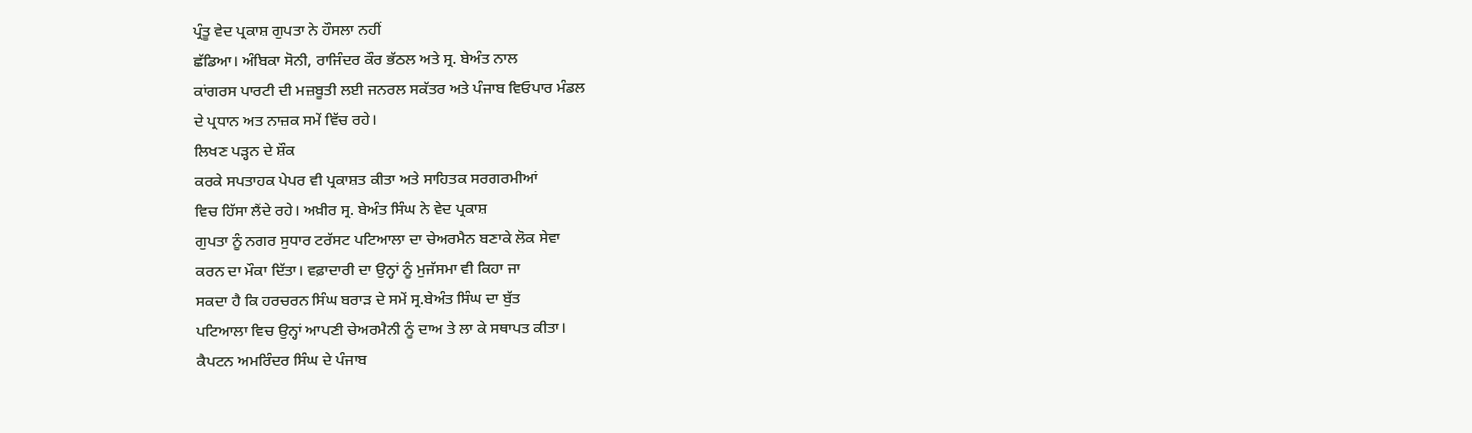ਪ੍ਰੰਤੂ ਵੇਦ ਪ੍ਰਕਾਸ਼ ਗੁਪਤਾ ਨੇ ਹੌਸਲਾ ਨਹੀਂ
ਛੱਡਿਆ। ਅੰਬਿਕਾ ਸੋਨੀ, ਰਾਜਿੰਦਰ ਕੌਰ ਭੱਠਲ ਅਤੇ ਸ੍ਰ. ਬੇਅੰਤ ਨਾਲ
ਕਾਂਗਰਸ ਪਾਰਟੀ ਦੀ ਮਜ਼ਬੂਤੀ ਲਈ ਜਨਰਲ ਸਕੱਤਰ ਅਤੇ ਪੰਜਾਬ ਵਿਓਪਾਰ ਮੰਡਲ
ਦੇ ਪ੍ਰਧਾਨ ਅਤ ਨਾਜ਼ਕ ਸਮੇਂ ਵਿੱਚ ਰਹੇ।
ਲਿਖਣ ਪੜ੍ਹਨ ਦੇ ਸ਼ੌਕ
ਕਰਕੇ ਸਪਤਾਹਕ ਪੇਪਰ ਵੀ ਪ੍ਰਕਾਸ਼ਤ ਕੀਤਾ ਅਤੇ ਸਾਹਿਤਕ ਸਰਗਰਮੀਆਂ
ਵਿਚ ਹਿੱਸਾ ਲੈਂਦੇ ਰਹੇ। ਅਖ਼ੀਰ ਸ੍ਰ. ਬੇਅੰਤ ਸਿੰਘ ਨੇ ਵੇਦ ਪ੍ਰਕਾਸ਼
ਗੁਪਤਾ ਨੂੰ ਨਗਰ ਸੁਧਾਰ ਟਰੱਸਟ ਪਟਿਆਲਾ ਦਾ ਚੇਅਰਮੈਨ ਬਣਾਕੇ ਲੋਕ ਸੇਵਾ
ਕਰਨ ਦਾ ਮੌਕਾ ਦਿੱਤਾ। ਵਫ਼ਾਦਾਰੀ ਦਾ ਉਨ੍ਹਾਂ ਨੂੰ ਮੁਜੱਸਮਾ ਵੀ ਕਿਹਾ ਜਾ
ਸਕਦਾ ਹੈ ਕਿ ਹਰਚਰਨ ਸਿੰਘ ਬਰਾੜ ਦੇ ਸਮੇਂ ਸ੍ਰ.ਬੇਅੰਤ ਸਿੰਘ ਦਾ ਬੁੱਤ
ਪਟਿਆਲਾ ਵਿਚ ਉਨ੍ਹਾਂ ਆਪਣੀ ਚੇਅਰਮੈਨੀ ਨੂੰ ਦਾਅ ਤੇ ਲਾ ਕੇ ਸਥਾਪਤ ਕੀਤਾ।
ਕੈਪਟਨ ਅਮਰਿੰਦਰ ਸਿੰਘ ਦੇ ਪੰਜਾਬ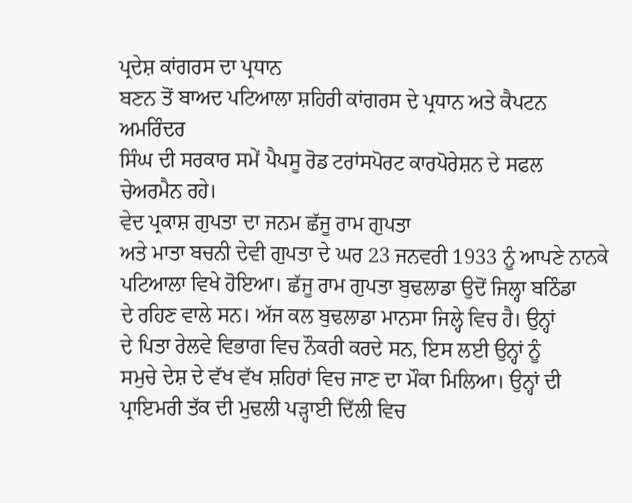ਪ੍ਰਦੇਸ਼ ਕਾਂਗਰਸ ਦਾ ਪ੍ਰਧਾਨ
ਬਣਨ ਤੋਂ ਬਾਅਦ ਪਟਿਆਲਾ ਸ਼ਹਿਰੀ ਕਾਂਗਰਸ ਦੇ ਪ੍ਰਧਾਨ ਅਤੇ ਕੈਪਟਨ ਅਮਰਿੰਦਰ
ਸਿੰਘ ਦੀ ਸਰਕਾਰ ਸਮੇਂ ਪੈਪਸੂ ਰੋਡ ਟਰਾਂਸਪੋਰਟ ਕਾਰਪੋਰੇਸ਼ਨ ਦੇ ਸਫਲ
ਚੇਅਰਮੈਨ ਰਹੇ।
ਵੇਦ ਪ੍ਰਕਾਸ਼ ਗੁਪਤਾ ਦਾ ਜਨਮ ਛੱਜੂ ਰਾਮ ਗੁਪਤਾ
ਅਤੇ ਮਾਤਾ ਬਚਨੀ ਦੇਵੀ ਗੁਪਤਾ ਦੇ ਘਰ 23 ਜਨਵਰੀ 1933 ਨੂੰ ਆਪਣੇ ਨਾਨਕੇ
ਪਟਿਆਲਾ ਵਿਖੇ ਹੋਇਆ। ਛੱਜੂ ਰਾਮ ਗੁਪਤਾ ਬੁਢਲਾਡਾ ਉਦੋਂ ਜਿਲ੍ਹਾ ਬਠਿੰਡਾ
ਦੇ ਰਹਿਣ ਵਾਲੇ ਸਨ। ਅੱਜ ਕਲ ਬੁਢਲਾਡਾ ਮਾਨਸਾ ਜਿਲ੍ਹੇ ਵਿਚ ਹੈ। ਉਨ੍ਹਾਂ
ਦੇ ਪਿਤਾ ਰੇਲਵੇ ਵਿਭਾਗ ਵਿਚ ਨੌਕਰੀ ਕਰਦੇ ਸਨ, ਇਸ ਲਈ ਉਨ੍ਹਾਂ ਨੂੰ
ਸਮੁਚੇ ਦੇਸ਼ ਦੇ ਵੱਖ ਵੱਖ ਸ਼ਹਿਰਾਂ ਵਿਚ ਜਾਣ ਦਾ ਮੌਕਾ ਮਿਲਿਆ। ਉਨ੍ਹਾਂ ਦੀ
ਪ੍ਰਾਇਮਰੀ ਤੱਕ ਦੀ ਮੁਢਲੀ ਪੜ੍ਹਾਈ ਦਿੱਲੀ ਵਿਚ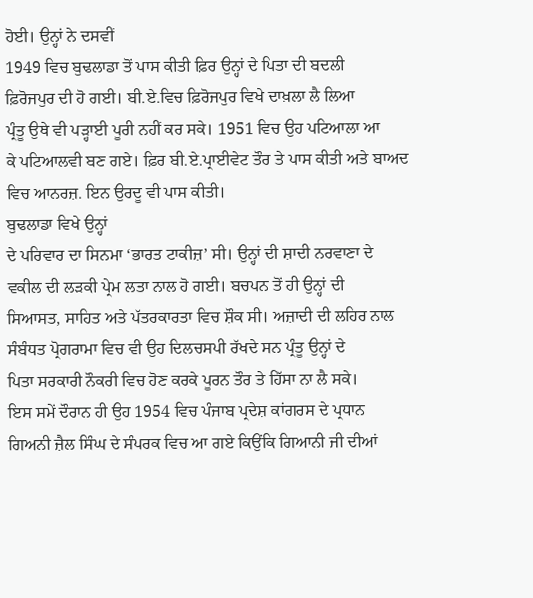ਹੋਈ। ਉਨ੍ਹਾਂ ਨੇ ਦਸਵੀਂ
1949 ਵਿਚ ਬੁਢਲਾਡਾ ਤੋਂ ਪਾਸ ਕੀਤੀ ਫ਼ਿਰ ਉਨ੍ਹਾਂ ਦੇ ਪਿਤਾ ਦੀ ਬਦਲੀ
ਫ਼ਿਰੋਜਪੁਰ ਦੀ ਹੋ ਗਈ। ਬੀ.ਏ.ਵਿਚ ਫ਼ਿਰੋਜਪੁਰ ਵਿਖੇ ਦਾਖ਼ਲਾ ਲੈ ਲਿਆ
ਪ੍ਰੰਤੂ ਉਥੇ ਵੀ ਪੜ੍ਹਾਈ ਪੂਰੀ ਨਹੀਂ ਕਰ ਸਕੇ। 1951 ਵਿਚ ਉਹ ਪਟਿਆਲਾ ਆ
ਕੇ ਪਟਿਆਲਵੀ ਬਣ ਗਏ। ਫ਼ਿਰ ਬੀ.ਏ.ਪ੍ਰਾਈਵੇਟ ਤੌਰ ਤੇ ਪਾਸ ਕੀਤੀ ਅਤੇ ਬਾਅਦ
ਵਿਚ ਆਨਰਜ਼. ਇਨ ਉਰਦੂ ਵੀ ਪਾਸ ਕੀਤੀ।
ਬੁਢਲਾਡਾ ਵਿਖੇ ਉਨ੍ਹਾਂ
ਦੇ ਪਰਿਵਾਰ ਦਾ ਸਿਨਮਾ ‘ਭਾਰਤ ਟਾਕੀਜ਼’ ਸੀ। ਉਨ੍ਹਾਂ ਦੀ ਸ਼ਾਦੀ ਨਰਵਾਣਾ ਦੇ
ਵਕੀਲ ਦੀ ਲੜਕੀ ਪ੍ਰੇਮ ਲਤਾ ਨਾਲ ਹੋ ਗਈ। ਬਚਪਨ ਤੋਂ ਹੀ ਉਨ੍ਹਾਂ ਦੀ
ਸਿਆਸਤ, ਸਾਹਿਤ ਅਤੇ ਪੱਤਰਕਾਰਤਾ ਵਿਚ ਸ਼ੌਕ ਸੀ। ਅਜ਼ਾਦੀ ਦੀ ਲਹਿਰ ਨਾਲ
ਸੰਬੰਧਤ ਪ੍ਰੋਗਰਾਮਾ ਵਿਚ ਵੀ ਉਹ ਦਿਲਚਸਪੀ ਰੱਖਦੇ ਸਨ ਪ੍ਰੰਤੂ ਉਨ੍ਹਾਂ ਦੇ
ਪਿਤਾ ਸਰਕਾਰੀ ਨੌਕਰੀ ਵਿਚ ਹੋਣ ਕਰਕੇ ਪੂਰਨ ਤੌਰ ਤੇ ਹਿੱਸਾ ਨਾ ਲੈ ਸਕੇ।
ਇਸ ਸਮੇਂ ਦੌਰਾਨ ਹੀ ਉਹ 1954 ਵਿਚ ਪੰਜਾਬ ਪ੍ਰਦੇਸ਼ ਕਾਂਗਰਸ ਦੇ ਪ੍ਰਧਾਨ
ਗਿਅਨੀ ਜ਼ੈਲ ਸਿੰਘ ਦੇ ਸੰਪਰਕ ਵਿਚ ਆ ਗਏ ਕਿਉਂਕਿ ਗਿਆਨੀ ਜੀ ਦੀਆਂ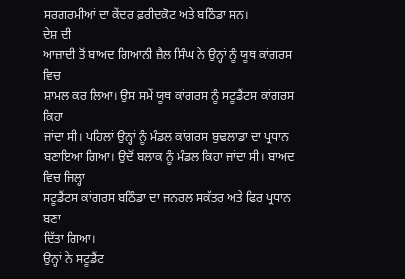ਸਰਗਰਮੀਆਂ ਦਾ ਕੇਂਦਰ ਫ਼ਰੀਦਕੋਟ ਅਤੇ ਬਠਿੰਡਾ ਸਨ।
ਦੇਸ਼ ਦੀ
ਆਜ਼ਾਦੀ ਤੋਂ ਬਾਅਦ ਗਿਆਨੀ ਜ਼ੈਲ ਸਿੰਘ ਨੇ ਉਨ੍ਹਾਂ ਨੂੰ ਯੂਥ ਕਾਂਗਰਸ ਵਿਚ
ਸ਼ਾਮਲ ਕਰ ਲਿਆ। ਉਸ ਸਮੇਂ ਯੂਥ ਕਾਂਗਰਸ ਨੂੰ ਸਟੂਡੈਂਟਸ ਕਾਂਗਰਸ ਕਿਹਾ
ਜਾਂਦਾ ਸੀ। ਪਹਿਲਾਂ ਉਨ੍ਹਾਂ ਨੂੰ ਮੰਡਲ ਕਾਂਗਰਸ ਬੁਢਲਾਡਾ ਦਾ ਪ੍ਰਧਾਨ
ਬਣਾਇਆ ਗਿਆ। ਉਦੋਂ ਬਲਾਕ ਨੂੰ ਮੰਡਲ ਕਿਹਾ ਜਾਂਦਾ ਸੀ। ਬਾਅਦ ਵਿਚ ਜਿਲ੍ਹਾ
ਸਟੂਡੈਂਟਸ ਕਾਂਗਰਸ ਬਠਿੰਡਾ ਦਾ ਜਨਰਲ ਸਕੱਤਰ ਅਤੇ ਫਿਰ ਪ੍ਰਧਾਨ ਬਣਾ
ਦਿੱਤਾ ਗਿਆ।
ਉਨ੍ਹਾਂ ਨੇ ਸਟੂਡੈਂਟ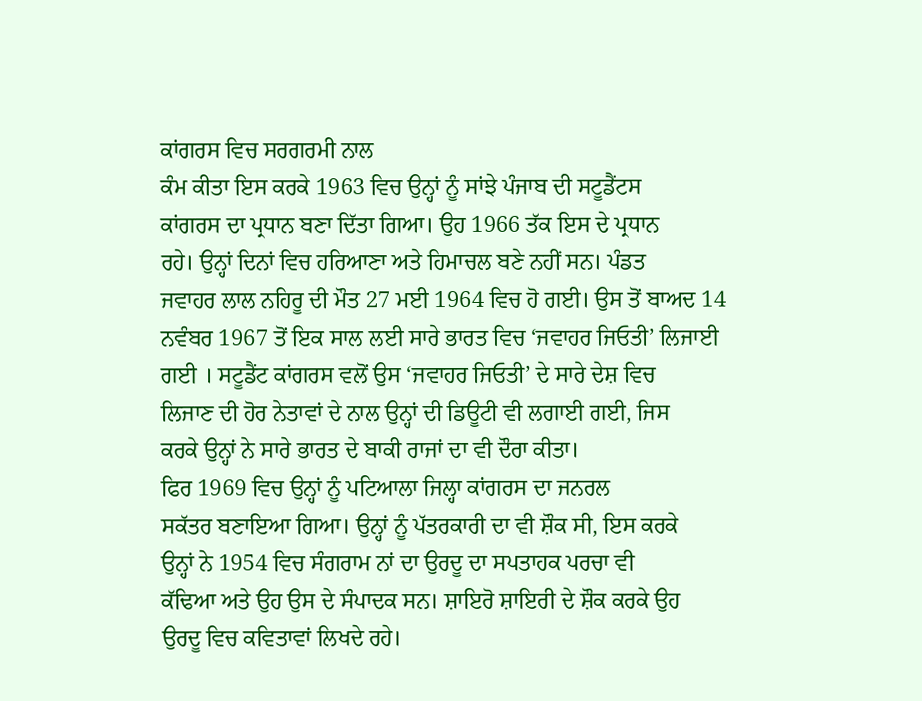ਕਾਂਗਰਸ ਵਿਚ ਸਰਗਰਮੀ ਨਾਲ
ਕੰਮ ਕੀਤਾ ਇਸ ਕਰਕੇ 1963 ਵਿਚ ਉਨ੍ਹਾਂ ਨੂੰ ਸਾਂਝੇ ਪੰਜਾਬ ਦੀ ਸਟੂਡੈਂਟਸ
ਕਾਂਗਰਸ ਦਾ ਪ੍ਰਧਾਨ ਬਣਾ ਦਿੱਤਾ ਗਿਆ। ਉਹ 1966 ਤੱਕ ਇਸ ਦੇ ਪ੍ਰਧਾਨ
ਰਹੇ। ਉਨ੍ਹਾਂ ਦਿਨਾਂ ਵਿਚ ਹਰਿਆਣਾ ਅਤੇ ਹਿਮਾਚਲ ਬਣੇ ਨਹੀਂ ਸਨ। ਪੰਡਤ
ਜਵਾਹਰ ਲਾਲ ਨਹਿਰੂ ਦੀ ਮੌਤ 27 ਮਈ 1964 ਵਿਚ ਹੋ ਗਈ। ਉਸ ਤੋਂ ਬਾਅਦ 14
ਨਵੰਬਰ 1967 ਤੋਂ ਇਕ ਸਾਲ ਲਈ ਸਾਰੇ ਭਾਰਤ ਵਿਚ ‘ਜਵਾਹਰ ਜਿਓਤੀ’ ਲਿਜਾਈ
ਗਈ । ਸਟੂਡੈਂਟ ਕਾਂਗਰਸ ਵਲੋਂ ਉਸ ‘ਜਵਾਹਰ ਜਿਓਤੀ’ ਦੇ ਸਾਰੇ ਦੇਸ਼ ਵਿਚ
ਲਿਜਾਣ ਦੀ ਹੋਰ ਨੇਤਾਵਾਂ ਦੇ ਨਾਲ ਉਨ੍ਹਾਂ ਦੀ ਡਿਊਟੀ ਵੀ ਲਗਾਈ ਗਈ, ਜਿਸ
ਕਰਕੇ ਉਨ੍ਹਾਂ ਨੇ ਸਾਰੇ ਭਾਰਤ ਦੇ ਬਾਕੀ ਰਾਜਾਂ ਦਾ ਵੀ ਦੌਰਾ ਕੀਤਾ।
ਫਿਰ 1969 ਵਿਚ ਉਨ੍ਹਾਂ ਨੂੰ ਪਟਿਆਲਾ ਜਿਲ੍ਹਾ ਕਾਂਗਰਸ ਦਾ ਜਨਰਲ
ਸਕੱਤਰ ਬਣਾਇਆ ਗਿਆ। ਉਨ੍ਹਾਂ ਨੂੰ ਪੱਤਰਕਾਰੀ ਦਾ ਵੀ ਸ਼ੌਕ ਸੀ, ਇਸ ਕਰਕੇ
ਉਨ੍ਹਾਂ ਨੇ 1954 ਵਿਚ ਸੰਗਰਾਮ ਨਾਂ ਦਾ ਉਰਦੂ ਦਾ ਸਪਤਾਹਕ ਪਰਚਾ ਵੀ
ਕੱਢਿਆ ਅਤੇ ਉਹ ਉਸ ਦੇ ਸੰਪਾਦਕ ਸਨ। ਸ਼ਾਇਰੋ ਸ਼ਾਇਰੀ ਦੇ ਸ਼ੌਕ ਕਰਕੇ ਉਹ
ਉਰਦੂ ਵਿਚ ਕਵਿਤਾਵਾਂ ਲਿਖਦੇ ਰਹੇ।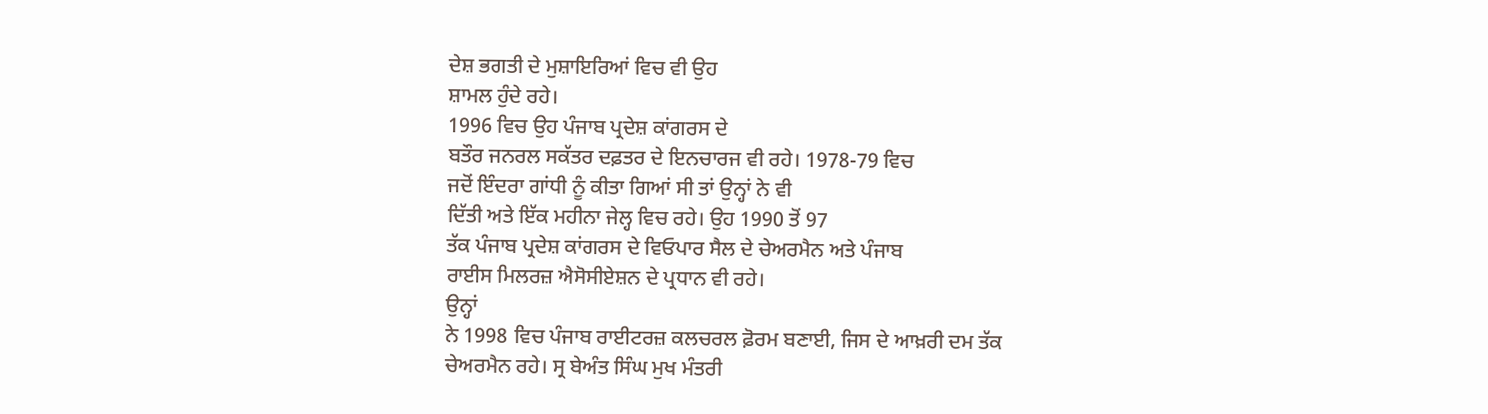ਦੇਸ਼ ਭਗਤੀ ਦੇ ਮੁਸ਼ਾਇਰਿਆਂ ਵਿਚ ਵੀ ਉਹ
ਸ਼ਾਮਲ ਹੁੰਦੇ ਰਹੇ।
1996 ਵਿਚ ਉਹ ਪੰਜਾਬ ਪ੍ਰਦੇਸ਼ ਕਾਂਗਰਸ ਦੇ
ਬਤੌਰ ਜਨਰਲ ਸਕੱਤਰ ਦਫ਼ਤਰ ਦੇ ਇਨਚਾਰਜ ਵੀ ਰਹੇ। 1978-79 ਵਿਚ
ਜਦੋਂ ਇੰਦਰਾ ਗਾਂਧੀ ਨੂੰ ਕੀਤਾ ਗਿਆਂ ਸੀ ਤਾਂ ਉਨ੍ਹਾਂ ਨੇ ਵੀ
ਦਿੱਤੀ ਅਤੇ ਇੱਕ ਮਹੀਨਾ ਜੇਲ੍ਹ ਵਿਚ ਰਹੇ। ਉਹ 1990 ਤੋਂ 97
ਤੱਕ ਪੰਜਾਬ ਪ੍ਰਦੇਸ਼ ਕਾਂਗਰਸ ਦੇ ਵਿਓਪਾਰ ਸੈਲ ਦੇ ਚੇਅਰਮੈਨ ਅਤੇ ਪੰਜਾਬ
ਰਾਈਸ ਮਿਲਰਜ਼ ਐਸੋਸੀਏਸ਼ਨ ਦੇ ਪ੍ਰਧਾਨ ਵੀ ਰਹੇ।
ਉਨ੍ਹਾਂ
ਨੇ 1998 ਵਿਚ ਪੰਜਾਬ ਰਾਈਟਰਜ਼ ਕਲਚਰਲ ਫ਼ੋਰਮ ਬਣਾਈ, ਜਿਸ ਦੇ ਆਖ਼ਰੀ ਦਮ ਤੱਕ
ਚੇਅਰਮੈਨ ਰਹੇ। ਸ੍ਰ ਬੇਅੰਤ ਸਿੰਘ ਮੁਖ ਮੰਤਰੀ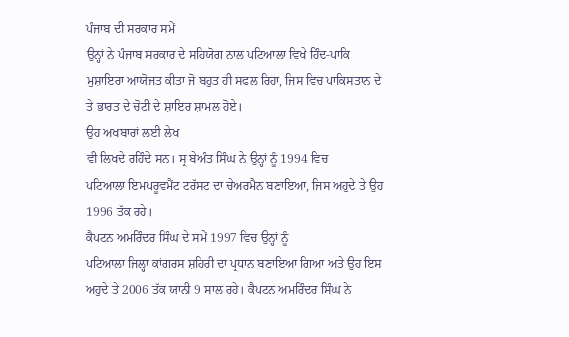ਪੰਜਾਬ ਦੀ ਸਰਕਾਰ ਸਮੇਂ
ਉਨ੍ਹਾਂ ਨੇ ਪੰਜਾਬ ਸਰਕਾਰ ਦੇ ਸਹਿਯੋਗ ਨਾਲ ਪਟਿਆਲਾ ਵਿਖੇ ਹਿੰਦ-ਪਾਕਿ
ਮੁਸ਼ਾਇਰਾ ਆਯੋਜਤ ਕੀਤਾ ਜੋ ਬਹੁਤ ਹੀ ਸਫਲ ਰਿਹਾ, ਜਿਸ ਵਿਚ ਪਾਕਿਸਤਾਨ ਦੇ
ਤੇ ਭਾਰਤ ਦੇ ਚੋਟੀ ਦੇ ਸ਼ਾਇਰ ਸ਼ਾਮਲ ਹੋਏ।
ਉਹ ਅਖਬਾਰਾਂ ਲਈ ਲੇਖ
ਵੀ ਲਿਖਦੇ ਰਹਿੰਦੇ ਸਨ। ਸ੍ਰ ਬੇਅੰਤ ਸਿੰਘ ਨੇ ਉਨ੍ਹਾਂ ਨੂੰ 1994 ਵਿਚ
ਪਟਿਆਲਾ ਇਮਪਰੂਵਮੈਂਟ ਟਰੱਸਟ ਦਾ ਚੇਅਰਮੈਨ ਬਣਾਇਆ, ਜਿਸ ਅਹੁਦੇ ਤੇ ਉਹ
1996 ਤੱਕ ਰਹੇ।
ਕੈਪਟਨ ਅਮਰਿੰਦਰ ਸਿੰਘ ਦੇ ਸਮੇਂ 1997 ਵਿਚ ਉਨ੍ਹਾਂ ਨੂੰ
ਪਟਿਆਲਾ ਜਿਲ੍ਹਾ ਕਾਂਗਰਸ ਸ਼ਹਿਰੀ ਦਾ ਪ੍ਰਧਾਨ ਬਣਾਇਆ ਗਿਆ ਅਤੇ ਉਹ ਇਸ
ਅਹੁਦੇ ਤੇ 2006 ਤੱਕ ਯਾਨੀ 9 ਸਾਲ ਰਹੇ। ਕੈਪਟਨ ਅਮਰਿੰਦਰ ਸਿੰਘ ਨੇ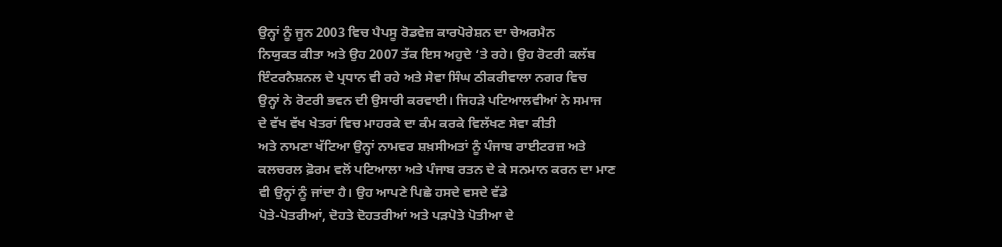ਉਨ੍ਹਾਂ ਨੂੰ ਜੂਨ 2003 ਵਿਚ ਪੈਪਸੂ ਰੋਡਵੇਜ਼ ਕਾਰਪੋਰੇਸ਼ਨ ਦਾ ਚੇਅਰਮੈਨ
ਨਿਯੁਕਤ ਕੀਤਾ ਅਤੇ ਉਹ 2007 ਤੱਕ ਇਸ ਅਹੁਦੇ ‘ਤੇ ਰਹੇ। ਉਹ ਰੋਟਰੀ ਕਲੱਬ
ਇੰਟਰਨੈਸ਼ਨਲ ਦੇ ਪ੍ਰਧਾਨ ਵੀ ਰਹੇ ਅਤੇ ਸੇਵਾ ਸਿੰਘ ਠੀਕਰੀਵਾਲਾ ਨਗਰ ਵਿਚ
ਉਨ੍ਹਾਂ ਨੇ ਰੋਟਰੀ ਭਵਨ ਦੀ ਉਸਾਰੀ ਕਰਵਾਈ। ਜਿਹੜੇ ਪਟਿਆਲਵੀਆਂ ਨੇ ਸਮਾਜ
ਦੇ ਵੱਖ ਵੱਖ ਖੇਤਰਾਂ ਵਿਚ ਮਾਹਰਕੇ ਦਾ ਕੰਮ ਕਰਕੇ ਵਿਲੱਖਣ ਸੇਵਾ ਕੀਤੀ
ਅਤੇ ਨਾਮਣਾ ਖੱਟਿਆ ਉਨ੍ਹਾਂ ਨਾਮਵਰ ਸ਼ਖ਼ਸੀਅਤਾਂ ਨੂੰ ਪੰਜਾਬ ਰਾਈਟਰਜ਼ ਅਤੇ
ਕਲਚਰਲ ਫ਼ੋਰਮ ਵਲੋਂ ਪਟਿਆਲਾ ਅਤੇ ਪੰਜਾਬ ਰਤਨ ਦੇ ਕੇ ਸਨਮਾਨ ਕਰਨ ਦਾ ਮਾਣ
ਵੀ ਉਨ੍ਹਾਂ ਨੂੰ ਜਾਂਦਾ ਹੈ। ਉਹ ਆਪਣੇ ਪਿਛੇ ਹਸਦੇ ਵਸਦੇ ਵੱਡੇ
ਪੋਤੇ-ਪੋਤਰੀਆਂ, ਦੋਹਤੇ ਦੋਹਤਰੀਆਂ ਅਤੇ ਪੜਪੋਤੇ ਪੋਤੀਆ ਦੇ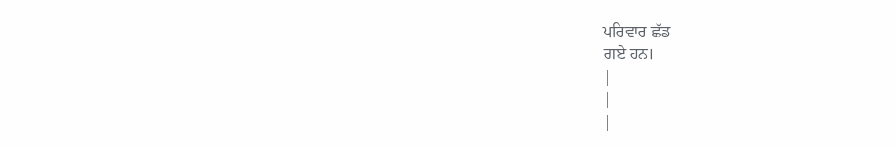ਪਰਿਵਾਰ ਛੱਡ
ਗਏ ਹਨ।
|
|
|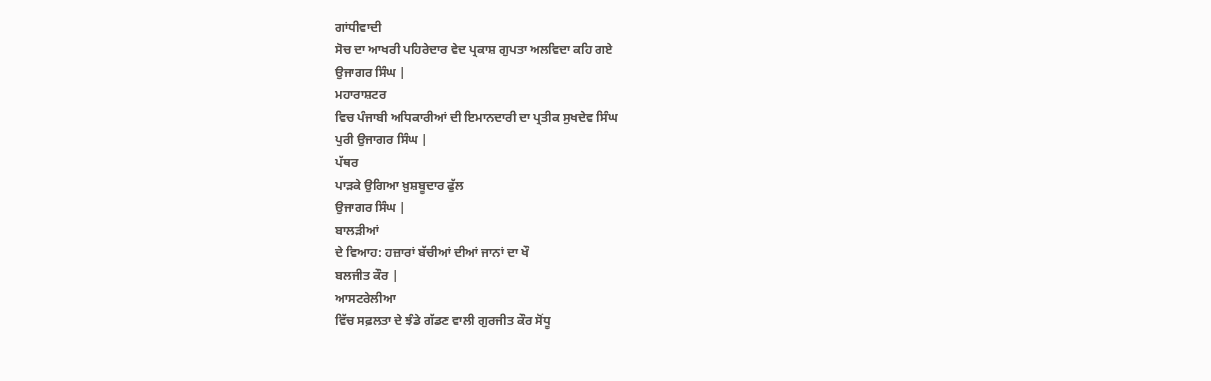ਗਾਂਧੀਵਾਦੀ
ਸੋਚ ਦਾ ਆਖਰੀ ਪਹਿਰੇਦਾਰ ਵੇਦ ਪ੍ਰਕਾਸ਼ ਗੁਪਤਾ ਅਲਵਿਦਾ ਕਹਿ ਗਏ
ਉਜਾਗਰ ਸਿੰਘ |
ਮਹਾਰਾਸ਼ਟਰ
ਵਿਚ ਪੰਜਾਬੀ ਅਧਿਕਾਰੀਆਂ ਦੀ ਇਮਾਨਦਾਰੀ ਦਾ ਪ੍ਰਤੀਕ ਸੁਖਦੇਵ ਸਿੰਘ
ਪੁਰੀ ਉਜਾਗਰ ਸਿੰਘ |
ਪੱਥਰ
ਪਾੜਕੇ ਉਗਿਆ ਖ਼ੁਸ਼ਬੂਦਾਰ ਫੁੱਲ
ਉਜਾਗਰ ਸਿੰਘ |
ਬਾਲੜੀਆਂ
ਦੇ ਵਿਆਹ: ਹਜ਼ਾਰਾਂ ਬੱਚੀਆਂ ਦੀਆਂ ਜਾਨਾਂ ਦਾ ਖੌ
ਬਲਜੀਤ ਕੌਰ |
ਆਸਟਰੇਲੀਆ
ਵਿੱਚ ਸਫ਼ਲਤਾ ਦੇ ਝੰਡੇ ਗੱਡਣ ਵਾਲੀ ਗੁਰਜੀਤ ਕੌਰ ਸੋਂਧੂ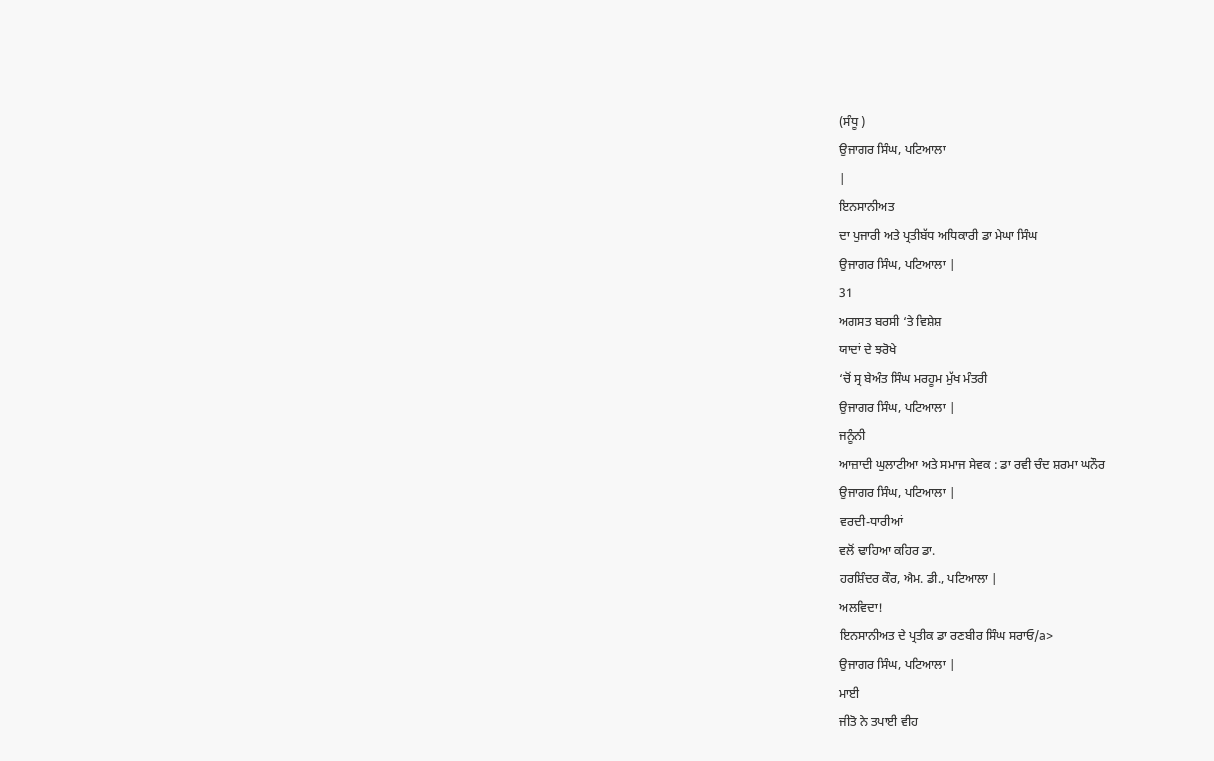(ਸੰਧੂ )
ਉਜਾਗਰ ਸਿੰਘ, ਪਟਿਆਲਾ
|
ਇਨਸਾਨੀਅਤ
ਦਾ ਪੁਜਾਰੀ ਅਤੇ ਪ੍ਰਤੀਬੱਧ ਅਧਿਕਾਰੀ ਡਾ ਮੇਘਾ ਸਿੰਘ
ਉਜਾਗਰ ਸਿੰਘ, ਪਟਿਆਲਾ |
31
ਅਗਸਤ ਬਰਸੀ ‘ਤੇ ਵਿਸ਼ੇਸ਼
ਯਾਦਾਂ ਦੇ ਝਰੋਖੇ
‘ਚੋਂ ਸ੍ਰ ਬੇਅੰਤ ਸਿੰਘ ਮਰਹੂਮ ਮੁੱਖ ਮੰਤਰੀ
ਉਜਾਗਰ ਸਿੰਘ, ਪਟਿਆਲਾ |
ਜਨੂੰਨੀ
ਆਜ਼ਾਦੀ ਘੁਲਾਟੀਆ ਅਤੇ ਸਮਾਜ ਸੇਵਕ : ਡਾ ਰਵੀ ਚੰਦ ਸ਼ਰਮਾ ਘਨੌਰ
ਉਜਾਗਰ ਸਿੰਘ, ਪਟਿਆਲਾ |
ਵਰਦੀ-ਧਾਰੀਆਂ
ਵਲੋਂ ਢਾਹਿਆ ਕਹਿਰ ਡਾ.
ਹਰਸ਼ਿੰਦਰ ਕੌਰ, ਐਮ. ਡੀ., ਪਟਿਆਲਾ |
ਅਲਵਿਦਾ!
ਇਨਸਾਨੀਅਤ ਦੇ ਪ੍ਰਤੀਕ ਡਾ ਰਣਬੀਰ ਸਿੰਘ ਸਰਾਓ/a>
ਉਜਾਗਰ ਸਿੰਘ, ਪਟਿਆਲਾ |
ਮਾਈ
ਜੀਤੋ ਨੇ ਤਪਾਈ ਵੀਹ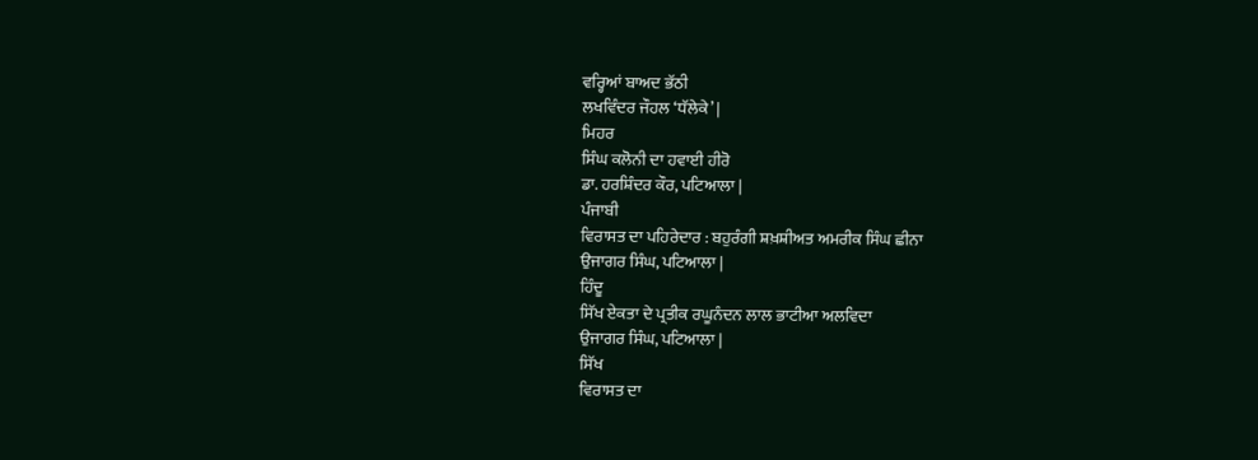ਵਰ੍ਹਿਆਂ ਬਾਅਦ ਭੱਠੀ
ਲਖਵਿੰਦਰ ਜੌਹਲ ‘ਧੱਲੇਕੇ’ |
ਮਿਹਰ
ਸਿੰਘ ਕਲੋਨੀ ਦਾ ਹਵਾਈ ਹੀਰੋ
ਡਾ. ਹਰਸ਼ਿੰਦਰ ਕੌਰ, ਪਟਿਆਲਾ |
ਪੰਜਾਬੀ
ਵਿਰਾਸਤ ਦਾ ਪਹਿਰੇਦਾਰ : ਬਹੁਰੰਗੀ ਸ਼ਖ਼ਸ਼ੀਅਤ ਅਮਰੀਕ ਸਿੰਘ ਛੀਨਾ
ਉਜਾਗਰ ਸਿੰਘ, ਪਟਿਆਲਾ |
ਹਿੰਦੂ
ਸਿੱਖ ਏਕਤਾ ਦੇ ਪ੍ਰਤੀਕ ਰਘੂਨੰਦਨ ਲਾਲ ਭਾਟੀਆ ਅਲਵਿਦਾ
ਉਜਾਗਰ ਸਿੰਘ, ਪਟਿਆਲਾ |
ਸਿੱਖ
ਵਿਰਾਸਤ ਦਾ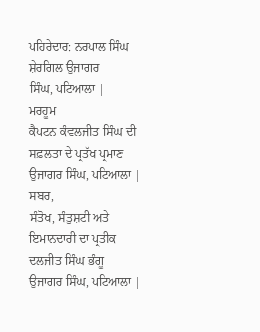ਪਹਿਰੇਦਾਰ: ਨਰਪਾਲ ਸਿੰਘ ਸ਼ੇਰਗਿਲ ਉਜਾਗਰ
ਸਿੰਘ, ਪਟਿਆਲਾ |
ਮਰਹੂਮ
ਕੈਪਟਨ ਕੰਵਲਜੀਤ ਸਿੰਘ ਦੀ ਸਫ਼ਲਤਾ ਦੇ ਪ੍ਰਤੱਖ ਪ੍ਰਮਾਣ
ਉਜਾਗਰ ਸਿੰਘ, ਪਟਿਆਲਾ |
ਸਬਰ,
ਸੰਤੋਖ, ਸੰਤੁਸ਼ਟੀ ਅਤੇ ਇਮਾਨਦਾਰੀ ਦਾ ਪ੍ਰਤੀਕ ਦਲਜੀਤ ਸਿੰਘ ਭੰਗੂ
ਉਜਾਗਰ ਸਿੰਘ, ਪਟਿਆਲਾ |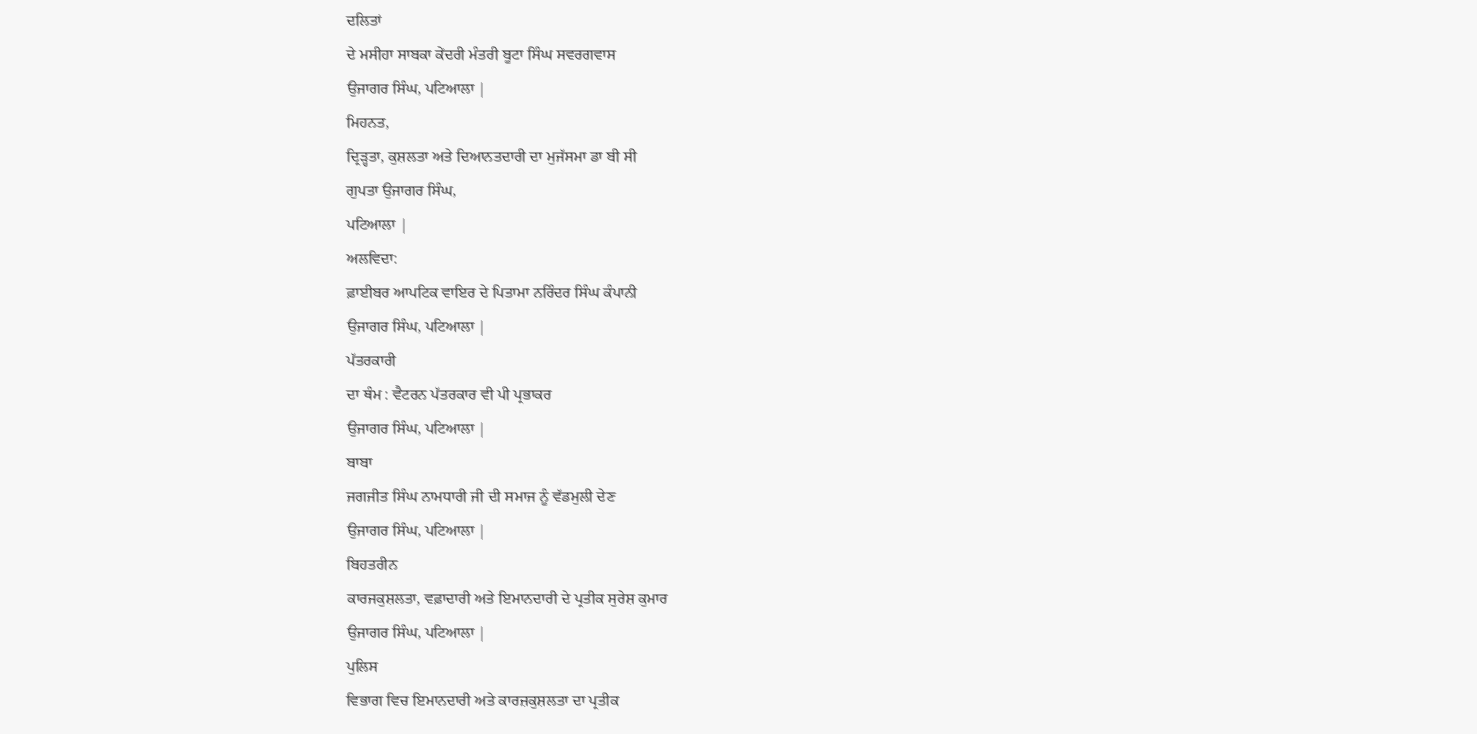ਦਲਿਤਾਂ
ਦੇ ਮਸੀਹਾ ਸਾਬਕਾ ਕੇਂਦਰੀ ਮੰਤਰੀ ਬੂਟਾ ਸਿੰਘ ਸਵਰਗਵਾਸ
ਉਜਾਗਰ ਸਿੰਘ, ਪਟਿਆਲਾ |
ਮਿਹਨਤ,
ਦ੍ਰਿੜ੍ਹਤਾ, ਕੁਸ਼ਲਤਾ ਅਤੇ ਦਿਆਨਤਦਾਰੀ ਦਾ ਮੁਜੱਸਮਾ ਡਾ ਬੀ ਸੀ
ਗੁਪਤਾ ਉਜਾਗਰ ਸਿੰਘ,
ਪਟਿਆਲਾ |
ਅਲਵਿਦਾ:
ਫ਼ਾਈਬਰ ਆਪਟਿਕ ਵਾਇਰ ਦੇ ਪਿਤਾਮਾ ਨਰਿੰਦਰ ਸਿੰਘ ਕੰਪਾਨੀ
ਉਜਾਗਰ ਸਿੰਘ, ਪਟਿਆਲਾ |
ਪੱਤਰਕਾਰੀ
ਦਾ ਥੰਮ : ਵੈਟਰਨ ਪੱਤਰਕਾਰ ਵੀ ਪੀ ਪ੍ਰਭਾਕਰ
ਉਜਾਗਰ ਸਿੰਘ, ਪਟਿਆਲਾ |
ਬਾਬਾ
ਜਗਜੀਤ ਸਿੰਘ ਨਾਮਧਾਰੀ ਜੀ ਦੀ ਸਮਾਜ ਨੂੰ ਵੱਡਮੁਲੀ ਦੇਣ
ਉਜਾਗਰ ਸਿੰਘ, ਪਟਿਆਲਾ |
ਬਿਹਤਰੀਨ
ਕਾਰਜਕੁਸ਼ਲਤਾ, ਵਫ਼ਾਦਾਰੀ ਅਤੇ ਇਮਾਨਦਾਰੀ ਦੇ ਪ੍ਰਤੀਕ ਸੁਰੇਸ਼ ਕੁਮਾਰ
ਉਜਾਗਰ ਸਿੰਘ, ਪਟਿਆਲਾ |
ਪੁਲਿਸ
ਵਿਭਾਗ ਵਿਚ ਇਮਾਨਦਾਰੀ ਅਤੇ ਕਾਰਜ਼ਕੁਸ਼ਲਤਾ ਦਾ ਪ੍ਰਤੀਕ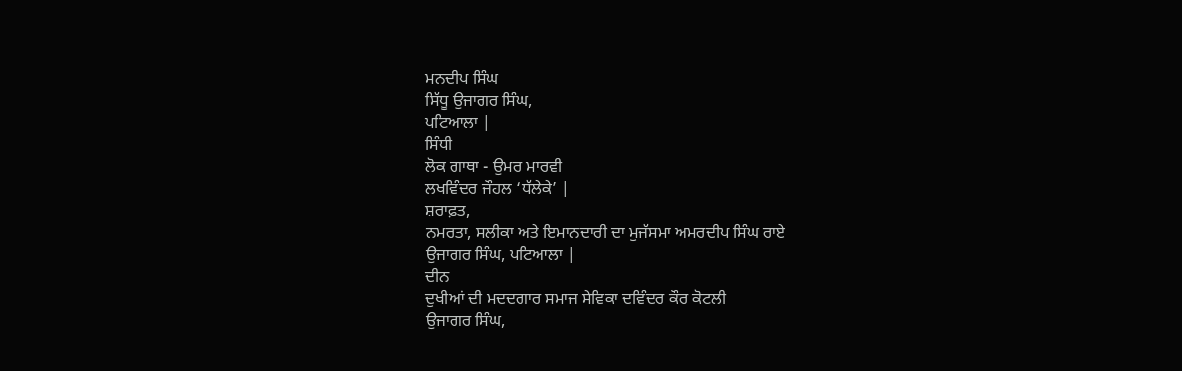ਮਨਦੀਪ ਸਿੰਘ
ਸਿੱਧੂ ਉਜਾਗਰ ਸਿੰਘ,
ਪਟਿਆਲਾ |
ਸਿੰਧੀ
ਲੋਕ ਗਾਥਾ - ਉਮਰ ਮਾਰਵੀ
ਲਖਵਿੰਦਰ ਜੌਹਲ ‘ਧੱਲੇਕੇ’ |
ਸ਼ਰਾਫ਼ਤ,
ਨਮਰਤਾ, ਸਲੀਕਾ ਅਤੇ ਇਮਾਨਦਾਰੀ ਦਾ ਮੁਜੱਸਮਾ ਅਮਰਦੀਪ ਸਿੰਘ ਰਾਏ
ਉਜਾਗਰ ਸਿੰਘ, ਪਟਿਆਲਾ |
ਦੀਨ
ਦੁਖੀਆਂ ਦੀ ਮਦਦਗਾਰ ਸਮਾਜ ਸੇਵਿਕਾ ਦਵਿੰਦਰ ਕੌਰ ਕੋਟਲੀ
ਉਜਾਗਰ ਸਿੰਘ,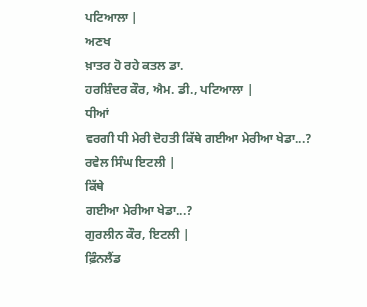ਪਟਿਆਲਾ |
ਅਣਖ
ਖ਼ਾਤਰ ਹੋ ਰਹੇ ਕਤਲ ਡਾ.
ਹਰਸ਼ਿੰਦਰ ਕੌਰ, ਐਮ. ਡੀ., ਪਟਿਆਲਾ |
ਧੀਆਂ
ਵਰਗੀ ਧੀ ਮੇਰੀ ਦੋਹਤੀ ਕਿੱਥੇ ਗਈਆ ਮੇਰੀਆ ਖੇਡਾ...?
ਰਵੇਲ ਸਿੰਘ ਇਟਲੀ |
ਕਿੱਥੇ
ਗਈਆ ਮੇਰੀਆ ਖੇਡਾ...?
ਗੁਰਲੀਨ ਕੌਰ, ਇਟਲੀ |
ਫ਼ਿੰਨਲੈਂਡ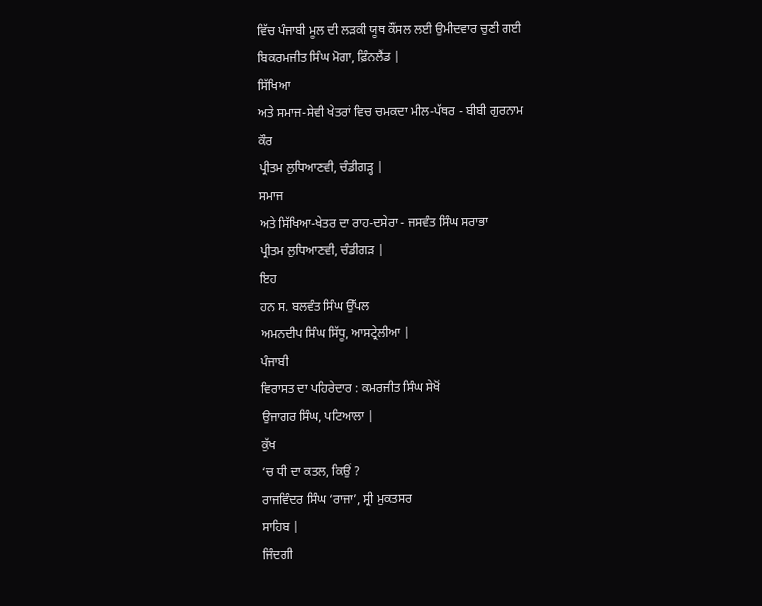ਵਿੱਚ ਪੰਜਾਬੀ ਮੂਲ ਦੀ ਲੜਕੀ ਯੂਥ ਕੌਂਸਲ ਲਈ ਉਮੀਦਵਾਰ ਚੁਣੀ ਗਈ
ਬਿਕਰਮਜੀਤ ਸਿੰਘ ਮੋਗਾ, ਫ਼ਿੰਨਲੈਂਡ |
ਸਿੱਖਿਆ
ਅਤੇ ਸਮਾਜ-ਸੇਵੀ ਖੇਤਰਾਂ ਵਿਚ ਚਮਕਦਾ ਮੀਲ-ਪੱਥਰ - ਬੀਬੀ ਗੁਰਨਾਮ
ਕੌਰ
ਪ੍ਰੀਤਮ ਲੁਧਿਆਣਵੀ, ਚੰਡੀਗੜ੍ਹ |
ਸਮਾਜ
ਅਤੇ ਸਿੱਖਿਆ-ਖੇਤਰ ਦਾ ਰਾਹ-ਦਸੇਰਾ - ਜਸਵੰਤ ਸਿੰਘ ਸਰਾਭਾ
ਪ੍ਰੀਤਮ ਲੁਧਿਆਣਵੀ, ਚੰਡੀਗੜ |
ਇਹ
ਹਨ ਸ. ਬਲਵੰਤ ਸਿੰਘ ਉੱਪਲ
ਅਮਨਦੀਪ ਸਿੰਘ ਸਿੱਧੂ, ਆਸਟ੍ਰੇਲੀਆ |
ਪੰਜਾਬੀ
ਵਿਰਾਸਤ ਦਾ ਪਹਿਰੇਦਾਰ : ਕਮਰਜੀਤ ਸਿੰਘ ਸੇਖੋਂ
ਉਜਾਗਰ ਸਿੰਘ, ਪਟਿਆਲਾ |
ਕੁੱਖ
‘ਚ ਧੀ ਦਾ ਕਤਲ, ਕਿਉਂ ?
ਰਾਜਵਿੰਦਰ ਸਿੰਘ ‘ਰਾਜਾ’, ਸ੍ਰੀ ਮੁਕਤਸਰ
ਸਾਹਿਬ |
ਜਿੰਦਗੀ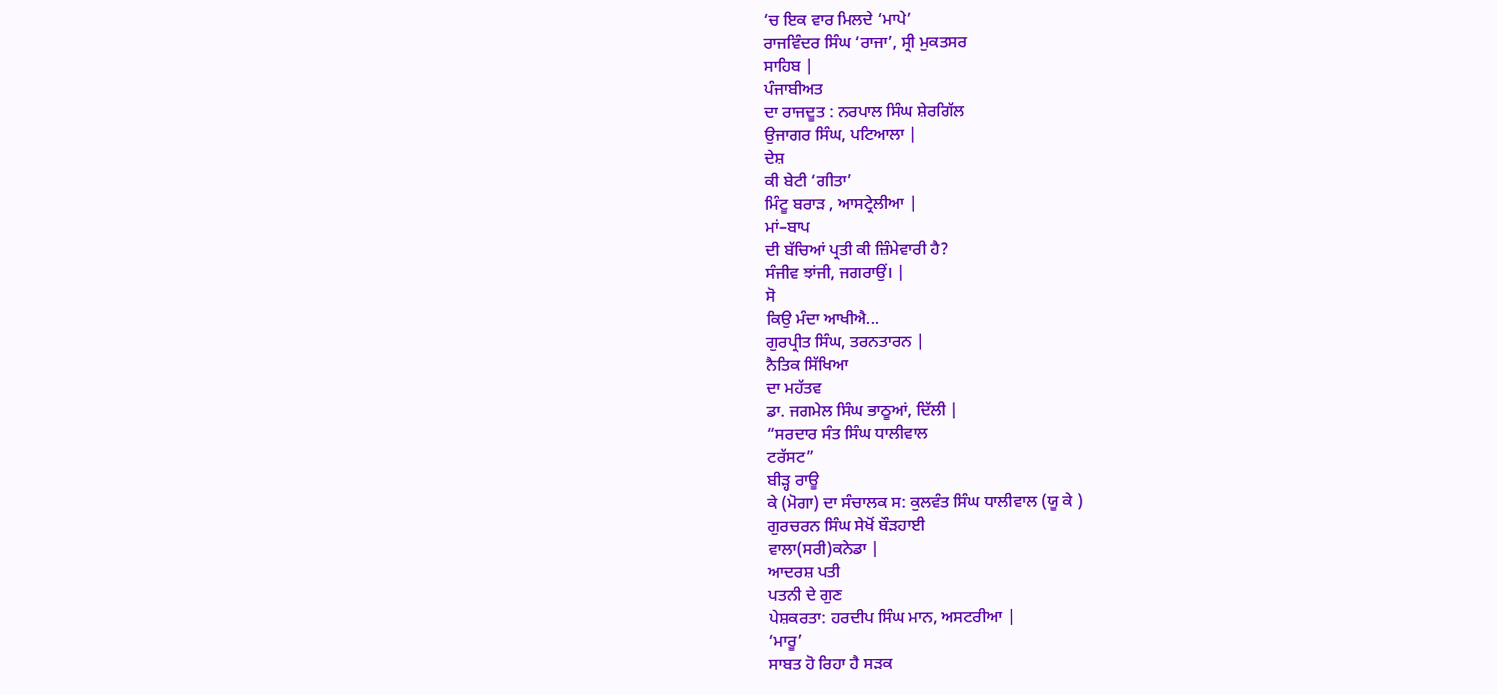‘ਚ ਇਕ ਵਾਰ ਮਿਲਦੇ ‘ਮਾਪੇ’
ਰਾਜਵਿੰਦਰ ਸਿੰਘ ‘ਰਾਜਾ’, ਸ੍ਰੀ ਮੁਕਤਸਰ
ਸਾਹਿਬ |
ਪੰਜਾਬੀਅਤ
ਦਾ ਰਾਜਦੂਤ : ਨਰਪਾਲ ਸਿੰਘ ਸ਼ੇਰਗਿੱਲ
ਉਜਾਗਰ ਸਿੰਘ, ਪਟਿਆਲਾ |
ਦੇਸ਼
ਕੀ ਬੇਟੀ ‘ਗੀਤਾ’
ਮਿੰਟੂ ਬਰਾੜ , ਆਸਟ੍ਰੇਲੀਆ |
ਮਾਂ–ਬਾਪ
ਦੀ ਬੱਚਿਆਂ ਪ੍ਰਤੀ ਕੀ ਜ਼ਿੰਮੇਵਾਰੀ ਹੈ?
ਸੰਜੀਵ ਝਾਂਜੀ, ਜਗਰਾਉਂ। |
ਸੋ
ਕਿਉ ਮੰਦਾ ਆਖੀਐ...
ਗੁਰਪ੍ਰੀਤ ਸਿੰਘ, ਤਰਨਤਾਰਨ |
ਨੈਤਿਕ ਸਿੱਖਿਆ
ਦਾ ਮਹੱਤਵ
ਡਾ. ਜਗਮੇਲ ਸਿੰਘ ਭਾਠੂਆਂ, ਦਿੱਲੀ |
“ਸਰਦਾਰ ਸੰਤ ਸਿੰਘ ਧਾਲੀਵਾਲ
ਟਰੱਸਟ”
ਬੀੜ੍ਹ ਰਾਊ
ਕੇ (ਮੋਗਾ) ਦਾ ਸੰਚਾਲਕ ਸ: ਕੁਲਵੰਤ ਸਿੰਘ ਧਾਲੀਵਾਲ (ਯੂ ਕੇ )
ਗੁਰਚਰਨ ਸਿੰਘ ਸੇਖੋਂ ਬੌੜਹਾਈ
ਵਾਲਾ(ਸਰੀ)ਕਨੇਡਾ |
ਆਦਰਸ਼ ਪਤੀ
ਪਤਨੀ ਦੇ ਗੁਣ
ਪੇਸ਼ਕਰਤਾ: ਹਰਦੀਪ ਸਿੰਘ ਮਾਨ, ਅਸਟਰੀਆ |
‘ਮਾਰੂ’
ਸਾਬਤ ਹੋ ਰਿਹਾ ਹੈ ਸੜਕ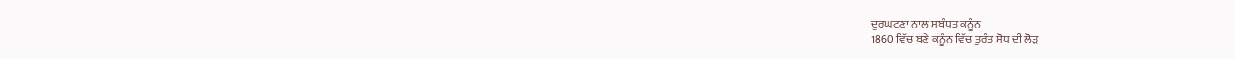ਦੁਰਘਟਣਾ ਨਾਲ ਸਬੰਧਤ ਕਨੂੰਨ
1860 ਵਿੱਚ ਬਣੇ ਕਨੂੰਨ ਵਿੱਚ ਤੁਰੰਤ ਸੋਧ ਦੀ ਲੋੜ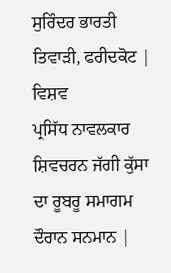ਸੁਰਿੰਦਰ ਭਾਰਤੀ ਤਿਵਾੜੀ, ਫਰੀਦਕੋਟ |
ਵਿਸ਼ਵ
ਪ੍ਰਸਿੱਧ ਨਾਵਲਕਾਰ ਸ਼ਿਵਚਰਨ ਜੱਗੀ ਕੁੱਸਾ ਦਾ ਰੂਬਰੂ ਸਮਾਗਮ
ਦੌਰਾਨ ਸਨਮਾਨ |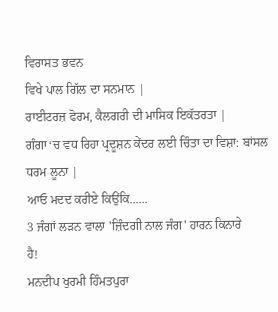ਵਿਰਾਸਤ ਭਵਨ
ਵਿਖੇ ਪਾਲ ਗਿੱਲ ਦਾ ਸਨਮਾਨ |
ਰਾਈਟਰਜ਼ ਫੋਰਮ, ਕੈਲਗਰੀ ਦੀ ਮਾਸਿਕ ਇਕੱਤਰਤਾ |
ਗੰਗਾ‘ਚ ਵਧ ਰਿਹਾ ਪ੍ਰਦੂਸ਼ਨ ਕੇਂਦਰ ਲਈ ਚਿੰਤਾ ਦਾ ਵਿਸ਼ਾ: ਬਾਂਸਲ
ਧਰਮ ਲੂਨਾ |
ਆਓ ਮਦਦ ਕਰੀਏ ਕਿਉਂਕਿ......
3 ਜੰਗਾਂ ਲੜਨ ਵਾਲਾ 'ਜ਼ਿੰਦਗੀ ਨਾਲ ਜੰਗ' ਹਾਰਨ ਕਿਨਾਰੇ
ਹੈ!
ਮਨਦੀਪ ਖੁਰਮੀ ਹਿੰਮਤਪੁਰਾ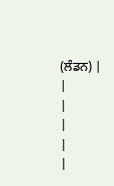(ਲੰਡਨ) |
|
|
|
|
|